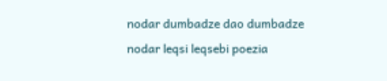nodar dumbadze dao dumbadze nodar leqsi leqsebi poezia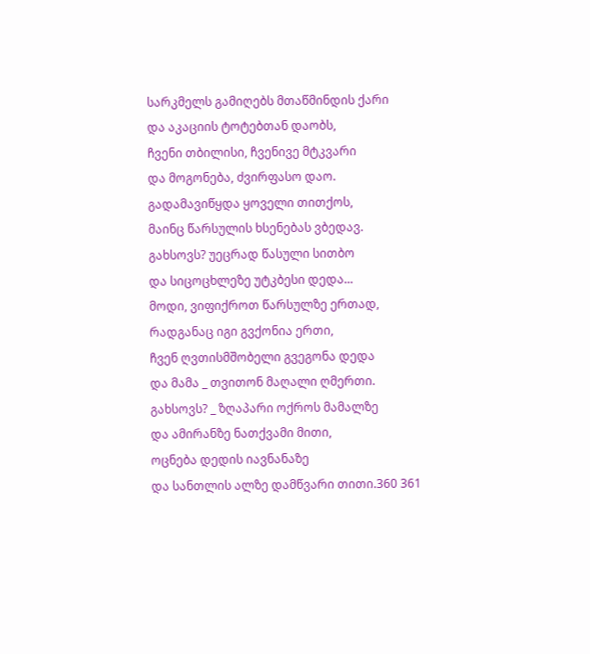სარკმელს გამიღებს მთაწმინდის ქარი
და აკაციის ტოტებთან დაობს,
ჩვენი თბილისი, ჩვენივე მტკვარი
და მოგონება, ძვირფასო დაო.
გადამავიწყდა ყოველი თითქოს,
მაინც წარსულის ხსენებას ვბედავ.
გახსოვს? უეცრად წასული სითბო
და სიცოცხლეზე უტკბესი დედა...
მოდი, ვიფიქროთ წარსულზე ერთად,
რადგანაც იგი გვქონია ერთი,
ჩვენ ღვთისმშობელი გვეგონა დედა
და მამა _ თვითონ მაღალი ღმერთი.
გახსოვს? _ ზღაპარი ოქროს მამალზე
და ამირანზე ნათქვამი მითი,
ოცნება დედის იავნანაზე
და სანთლის ალზე დამწვარი თითი.360 361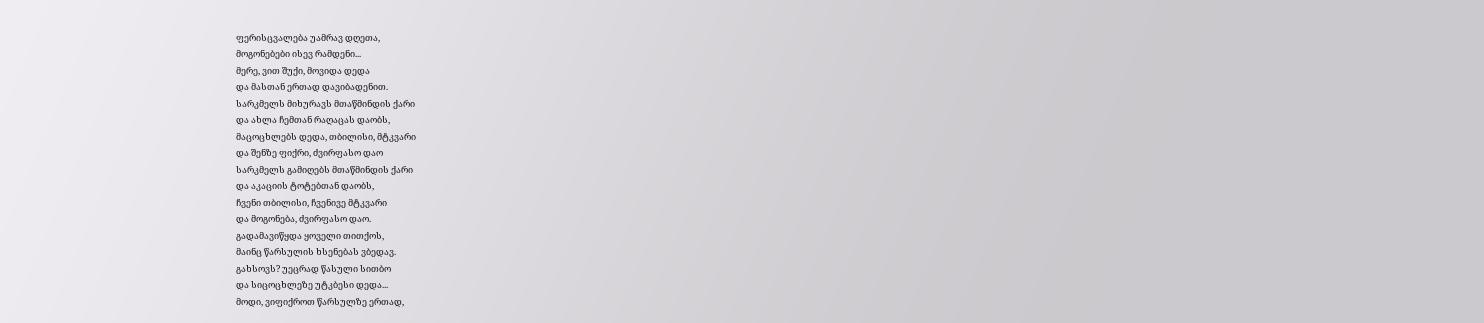ფერისცვალება უამრავ დღეთა,
მოგონებები ისევ რამდენი...
მერე, ვით შუქი, მოვიდა დედა
და მასთან ერთად დავიბადენით.
სარკმელს მიხურავს მთაწმინდის ქარი
და ახლა ჩემთან რაღაცას დაობს,
მაცოცხლებს დედა, თბილისი, მტკვარი
და შენზე ფიქრი, ძვირფასო დაო
სარკმელს გამიღებს მთაწმინდის ქარი
და აკაციის ტოტებთან დაობს,
ჩვენი თბილისი, ჩვენივე მტკვარი
და მოგონება, ძვირფასო დაო.
გადამავიწყდა ყოველი თითქოს,
მაინც წარსულის ხსენებას ვბედავ.
გახსოვს? უეცრად წასული სითბო
და სიცოცხლეზე უტკბესი დედა...
მოდი, ვიფიქროთ წარსულზე ერთად,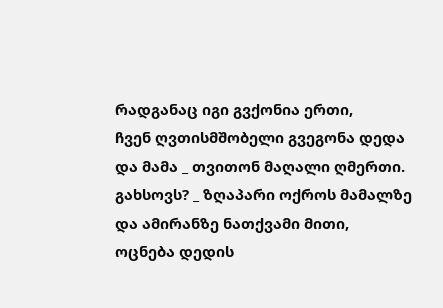რადგანაც იგი გვქონია ერთი,
ჩვენ ღვთისმშობელი გვეგონა დედა
და მამა _ თვითონ მაღალი ღმერთი.
გახსოვს? _ ზღაპარი ოქროს მამალზე
და ამირანზე ნათქვამი მითი,
ოცნება დედის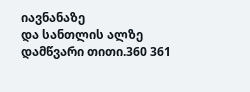იავნანაზე
და სანთლის ალზე დამწვარი თითი.360 361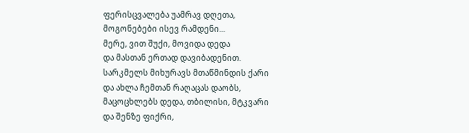ფერისცვალება უამრავ დღეთა,
მოგონებები ისევ რამდენი...
მერე, ვით შუქი, მოვიდა დედა
და მასთან ერთად დავიბადენით.
სარკმელს მიხურავს მთაწმინდის ქარი
და ახლა ჩემთან რაღაცას დაობს,
მაცოცხლებს დედა, თბილისი, მტკვარი
და შენზე ფიქრი,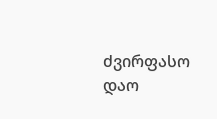ძვირფასო დაო